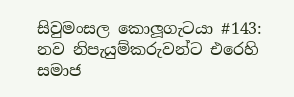සිවුමංසල කොලූගැටයා #143: නව නිපැයුම්කරුවන්ට එරෙහි සමාජ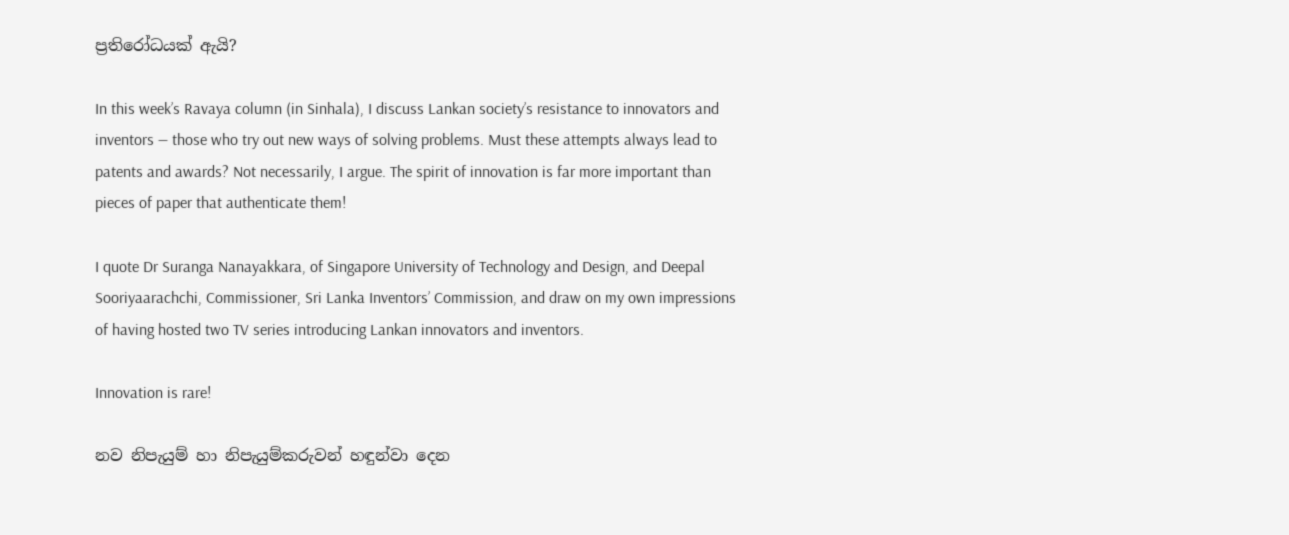ප්‍රතිරෝධයක් ඇයි?

In this week’s Ravaya column (in Sinhala), I discuss Lankan society’s resistance to innovators and inventors — those who try out new ways of solving problems. Must these attempts always lead to patents and awards? Not necessarily, I argue. The spirit of innovation is far more important than pieces of paper that authenticate them!

I quote Dr Suranga Nanayakkara, of Singapore University of Technology and Design, and Deepal Sooriyaarachchi, Commissioner, Sri Lanka Inventors’ Commission, and draw on my own impressions of having hosted two TV series introducing Lankan innovators and inventors.

Innovation is rare!

නව නිපැයුම් හා නිපැයුම්කරුවන් හඳුන්වා දෙන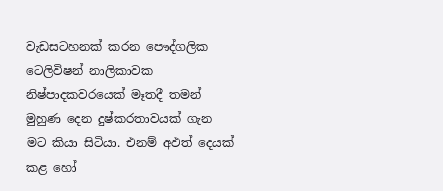වැඩසටහනක් කරන පෞද්ගලික ටෙලිවිෂන් නාලිකාවක නිෂ්පාදකවරයෙක් මෑතදී තමන් මුහුණ දෙන දුෂ්කරතාවයක් ගැන මට කියා සිටියා. එනම් අඵත් දෙයක් කළ හෝ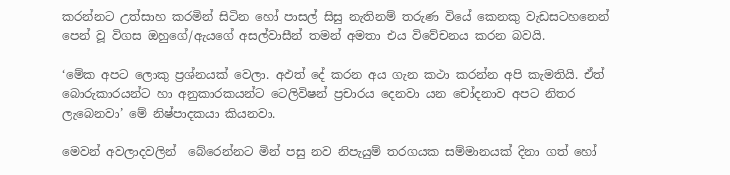කරන්නට උත්සාහ කරමින් සිටින හෝ පාසල් සිසු නැතිනම් තරුණ වියේ කෙනකු වැඩසටහනෙන් පෙන් වූ විගස ඔහුගේ/ඇයගේ අසල්වාසීන් තමන් අමතා එය විවේචනය කරන බවයි.

‘මේක අපට ලොකු ප්‍රශ්නයක් වෙලා. අඵත් දේ කරන අය ගැන කථා කරන්න අපි කැමතියි. ඒත් බොරුකාරයන්ට හා අනුකාරකයන්ට ටෙලිවිෂන් ප්‍රචාරය දෙනවා යන චෝදනාව අපට නිතර ලැබෙනවා’ මේ නිෂ්පාදකයා කියනවා.

මෙවන් අවලාදවලින්  බේරෙන්නට මින් පසු නව නිපැයුම් තරගයක සම්මානයක් දිනා ගත් හෝ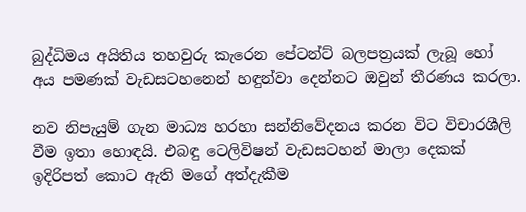බුද්ධිමය අයිතිය තහවුරු කැරෙන පේටන්ට් බලපත්‍රයක් ලැබූ හෝ අය පමණක් වැඩසටහනෙන් හඳුන්වා දෙන්නට ඔවුන් තීරණය කරලා.

නව නිපැයුම් ගැන මාධ්‍ය හරහා සන්නිවේදනය කරන විට විචාරශීලි වීම ඉතා හොඳයි. එබඳු ටෙලිවිෂන් වැඩසටහන් මාලා දෙකක් ඉදිරිපත් කොට ඇති මගේ අත්දැකීම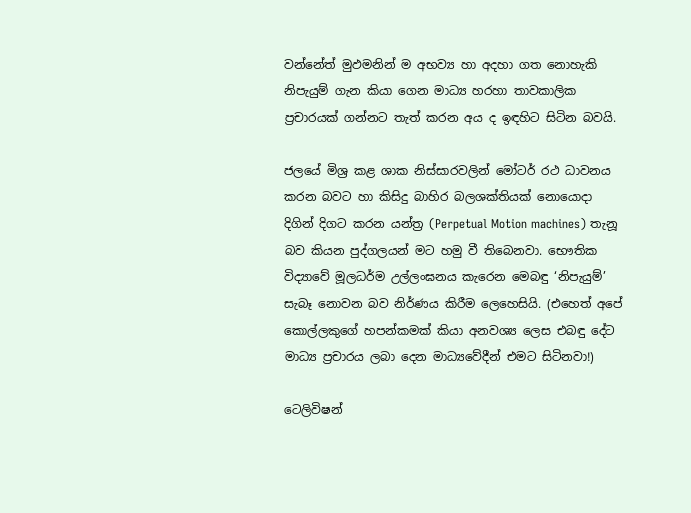වන්නේත් මුඵමනින් ම අභව්‍ය හා අදහා ගත නොහැකි නිපැයුම් ගැන කියා ගෙන මාධ්‍ය හරහා තාවකාලික ප්‍රචාරයක් ගන්නට තැත් කරන අය ද ඉඳහිට සිටින බවයි.

ජලයේ මිශ්‍ර කළ ශාක නිස්සාරවලින් මෝටර් රථ ධාවනය කරන බවට හා කිසිදු බාහිර බලශක්තියක් නොයොදා දිගින් දිගට කරන යන්ත්‍ර (Perpetual Motion machines) තැනූ බව කියන පුද්ගලයන් මට හමු වී තිබෙනවා. භෞතික විද්‍යාවේ මූලධර්ම උල්ලංඝනය කැරෙන මෙබඳු ‘නිපැයුම්’ සැබෑ නොවන බව නිර්ණය කිරීම ලෙහෙසියි. (එහෙත් අපේ කොල්ලකුගේ හපන්කමක් කියා අනවශ්‍ය ලෙස එබඳු දේට මාධ්‍ය ප්‍රචාරය ලබා දෙන මාධ්‍යවේදීන් එමට සිටිනවා!)

ටෙලිවිෂන්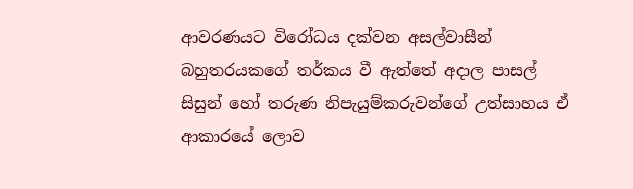ආවරණයට විරෝධය දක්වන අසල්වාසීන් බහුතරයකගේ තර්කය වී ඇත්තේ අදාල පාසල් සිසුන් හෝ තරුණ නිපැයුම්කරුවන්ගේ උත්සාහය ඒ ආකාරයේ ලොව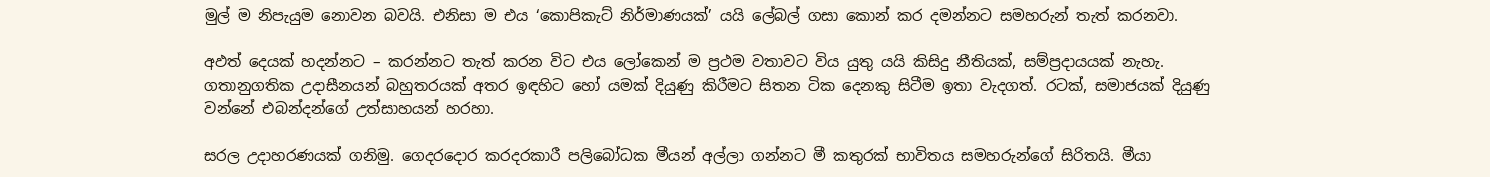මුල් ම නිපැයුම නොවන බවයි. එනිසා ම එය ‘කොපිකැට් නිර්මාණයක්’ යයි ලේබල් ගසා කොන් කර දමන්නට සමහරුන් තැත් කරනවා.

අඵත් දෙයක් හදන්නට – කරන්නට තැත් කරන විට එය ලෝකෙන් ම ප්‍රථම වතාවට විය යුතු යයි කිසිදු නීතියක්, සම්ප්‍රදායයක් නැහැ. ගතානුගතික උදාසීනයන් බහුතරයක් අතර ඉඳහිට හෝ යමක් දියුණු කිරීමට සිතන ටික දෙනකු සිටීම ඉතා වැදගත්. රටක්, සමාජයක් දියුණු වන්නේ එබන්දන්ගේ උත්සාහයන් හරහා.

සරල උදාහරණයක් ගනිමු. ගෙදරදොර කරදරකාරී පලිබෝධක මීයන් අල්ලා ගන්නට මී කතුරක් භාවිතය සමහරුන්ගේ සිරිතයි. මීයා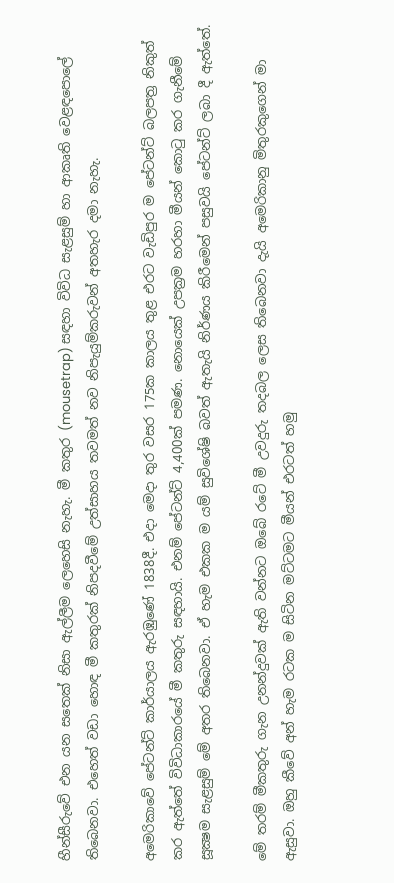හීන්සීරුවේ එන යන සතෙක් නිසා ඇල්ලීම ලෙහෙසි නැහැ. මී කතුර (mousetrap) සඳහා විවිධ සැළසුම් හා ආකෘති වෙළඳපොලේ තිබෙනවා. එහෙත් වඩා හොඳ මී කතුරක් නිපදවීමේ උත්සාහය තවමත් නව නිපැයුම්කරුවන් අතහැර දමා නැහැ.

අමෙරිකාවේ පේටන්ට් කාර්යාලය ඇරඹුණේ 1838දී. එදා මෙදා තුර වසර 175ක කාලය තුළ එරට වැඩිපුර ම පේටන්ට් බලපත්‍ර නිකුත් කර ඇත්තේ විවිධාකාරයේ මී කතුරු සඳහායි. එනම් පේටන්ට් 4,400ක් පමණ. නොයෙක් උපක්‍රම හරහා මීයන් කොටු කර ගැනීමේ සූක්‍ෂම සැළසුම් මේ අතර තිබෙනවා. ඒ හැම එකක ම යම් සුවිශේෂි බවත් ඇතැයි නිර්ණය කිරීමෙන් පසුවයි පේටන්ට් ලබා දී ඇත්තේ.

මේ තරම් මීකතුරු ගැන උනන්දුවක් ඇති වන්නට ඔබේ රටේ මී උවදුරු තදබල ලෙස තිබෙනවා දැයි අමෙරිකානු මිතුරකුගෙන් මා ඇසුවා. ඔහු කීවේ අන් හැම රටක ම සිටින මට්ටමට මීයන් එරටත් හමු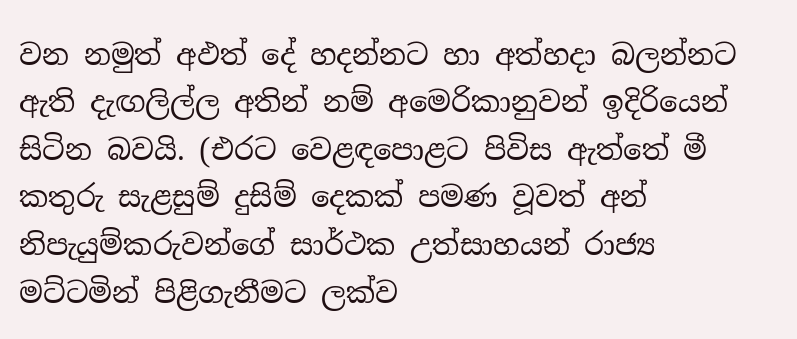වන නමුත් අඵත් දේ හදන්නට හා අත්හදා බලන්නට ඇති දැඟලිල්ල අතින් නම් අමෙරිකානුවන් ඉදිරියෙන් සිටින බවයි. (එරට වෙළඳපොළට පිවිස ඇත්තේ මී කතුරු සැළසුම් දුසිම් දෙකක් පමණ වූවත් අන් නිපැයුම්කරුවන්ගේ සාර්ථක උත්සාහයන් රාජ්‍ය මට්ටමින් පිළිගැනීමට ලක්ව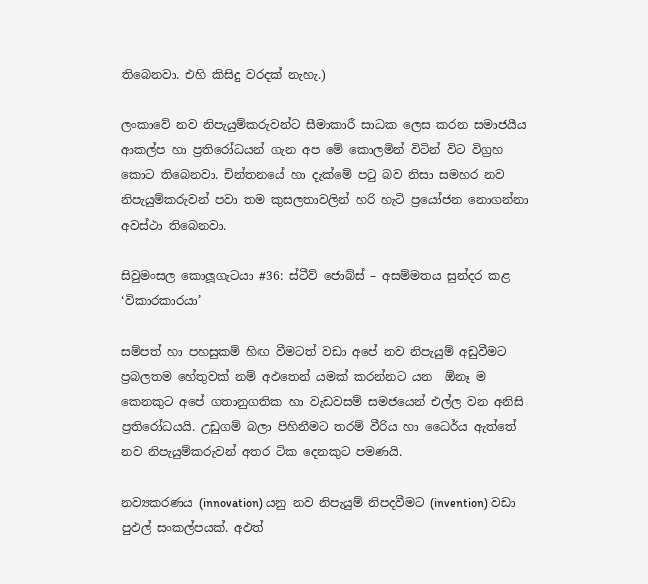තිබෙනවා. එහි කිසිදු වරදක් නැහැ.)

ලංකාවේ නව නිපැයුම්කරුවන්ට සීමාකාරී සාධක ලෙස කරන සමාජයීය ආකල්ප හා ප්‍රතිරෝධයන් ගැන අප මේ කොලමින් විටින් විට විග්‍රහ කොට තිබෙනවා. චින්තනයේ හා දැක්මේ පටු බව නිසා සමහර නව නිපැයුම්කරුවන් පවා තම කුසලතාවලින් හරි හැටි ප්‍රයෝජන නොගන්නා අවස්ථා තිබෙනවා.

සිවුමංසල කොලූගැටයා #36: ස්ටීව් ජොබ්ස් – අසම්මතය සුන්දර කළ ‘විකාරකාරයා’

සම්පත් හා පහසුකම් හිඟ වීමටත් වඩා අපේ නව නිපැයුම් අඩුවීමට ප්‍රබලතම හේතුවක් නම් අඵතෙන් යමක් කරන්නට යන  ඕනෑ ම කෙනකුට අපේ ගතානුගතික හා වැඩවසම් සමජයෙන් එල්ල වන අනිසි ප්‍රතිරෝධයයි. උඩුගම් බලා පිහිනීමට තරම් වීරිය හා ධෛර්ය ඇත්තේ නව නිපැයුම්කරුවන් අතර ටික දෙනකුට පමණයි.

නව්‍යකරණය (innovation) යනු නව නිපැයුම් නිපදවීමට (invention) වඩා පුඵල් සංකල්පයක්. අඵත්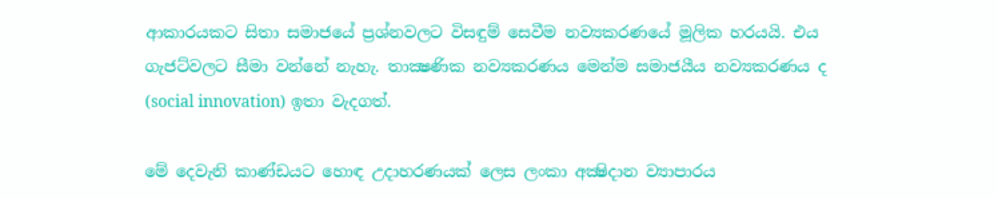ආකාරයකට සිතා සමාජයේ ප්‍රශ්නවලට විසඳුම් සෙවීම නව්‍යකරණයේ මූලික හරයයි. එය ගැජට්වලට සීමා වන්නේ නැහැ. තාක්‍ෂණික නව්‍යකරණය මෙන්ම සමාජයීය නව්‍යකරණය ද (social innovation) ඉතා වැදගත්.

මේ දෙවැනි කාණ්ඩයට හොඳ උදාහරණයක් ලෙස ලංකා අක්‍ෂිදාන ව්‍යාපාරය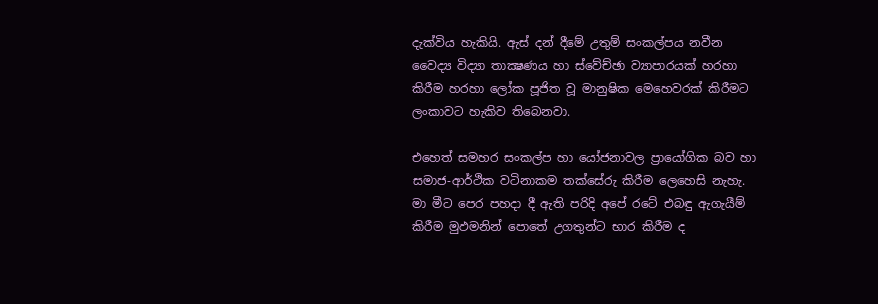දැක්විය හැකියි. ඇස් දන් දීමේ උතුම් සංකල්පය නවීන වෛද්‍ය විද්‍යා තාක්‍ෂණය හා ස්වේච්ඡා ව්‍යාපාරයක් හරහා කිරීම හරහා ලෝක පූජිත වූ මානුෂික මෙහෙවරක් කිරීමට ලංකාවට හැකිව තිබෙනවා.

එහෙත් සමහර සංකල්ප හා යෝජනාවල ප්‍රායෝගික බව හා සමාජ-ආර්ථික වටිනාකම තක්සේරු කිරීම ලෙහෙසි නැහැ. මා මීට පෙර පහදා දී ඇති පරිදි අපේ රටේ එබඳු ඇගැයීම් කිරීම මුඵමනින් පොතේ උගතුන්ට භාර කිරීම ද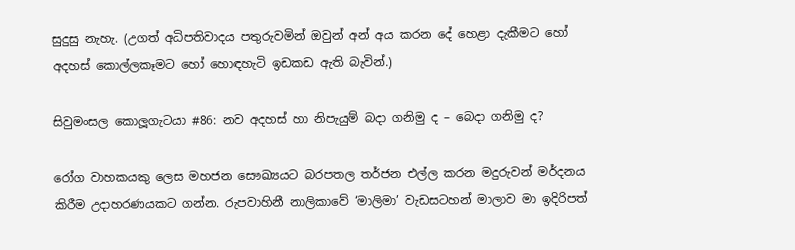සුදුසු නැහැ. (උගත් අධිපතිවාදය පතුරුවමින් ඔවුන් අන් අය කරන දේ හෙළා දැකීමට හෝ අදහස් කොල්ලකෑමට හෝ හොඳහැටි ඉඩකඩ ඇති බැවින්.)

සිවුමංසල කොලූගැටයා #86: නව අදහස් හා නිපැයුම් බදා ගනිමු ද – බෙදා ගනිමු ද?

රෝග වාහකයකු ලෙස මහජන සෞඛ්‍යයට බරපතල තර්ජන එල්ල කරන මදුරුවන් මර්දනය කිරීම උදාහරණයකට ගන්න. රුපවාහිනී නාලිකාවේ ‘මාලිමා’ වැඩසටහන් මාලාව මා ඉදිරිපත්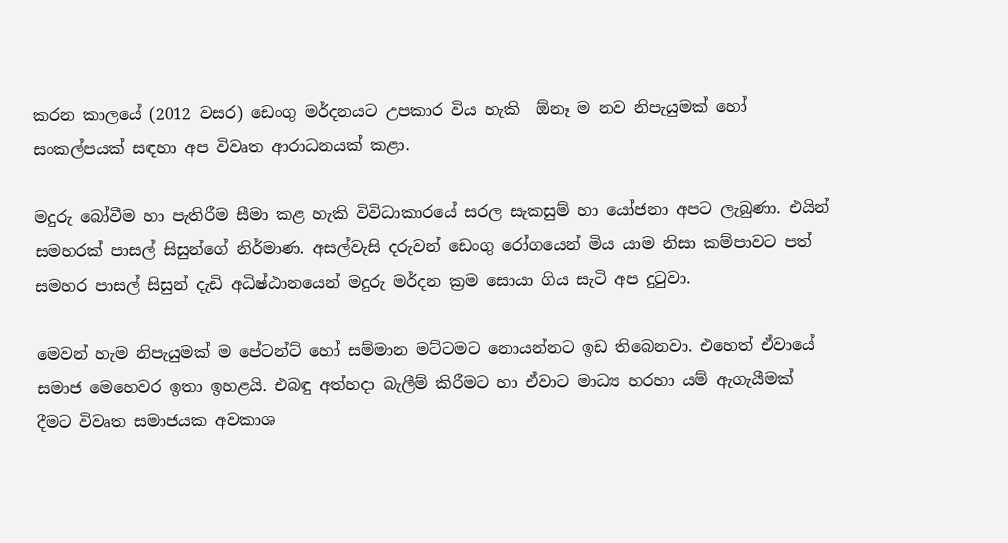කරන කාලයේ (2012 වසර) ඩෙංගු මර්දනයට උපකාර විය හැකි  ඕනෑ ම නව නිපැයුමක් හෝ සංකල්පයක් සඳහා අප විවෘත ආරාධනයක් කළා.

මදුරු බෝවීම හා පැතිරීම සීමා කළ හැකි විවිධාකාරයේ සරල සැකසුම් හා යෝජනා අපට ලැබුණා. එයින් සමහරක් පාසල් සිසුන්ගේ නිර්මාණ. අසල්වැසි දරුවන් ඩෙංගු රෝගයෙන් මිය යාම නිසා කම්පාවට පත් සමහර පාසල් සිසුන් දැඩි අධිෂ්ඨානයෙන් මදුරු මර්දන ක්‍රම සොයා ගිය සැටි අප දුටුවා.

මෙවන් හැම නිපැයුමක් ම පේටන්ට් හෝ සම්මාන මට්ටමට නොයන්නට ඉඩ තිබෙනවා. එහෙත් ඒවායේ සමාජ මෙහෙවර ඉතා ඉහළයි. එබඳු අත්හදා බැලීම් කිරීමට හා ඒවාට මාධ්‍ය හරහා යම් ඇගැයීමක් දීමට විවෘත සමාජයක අවකාශ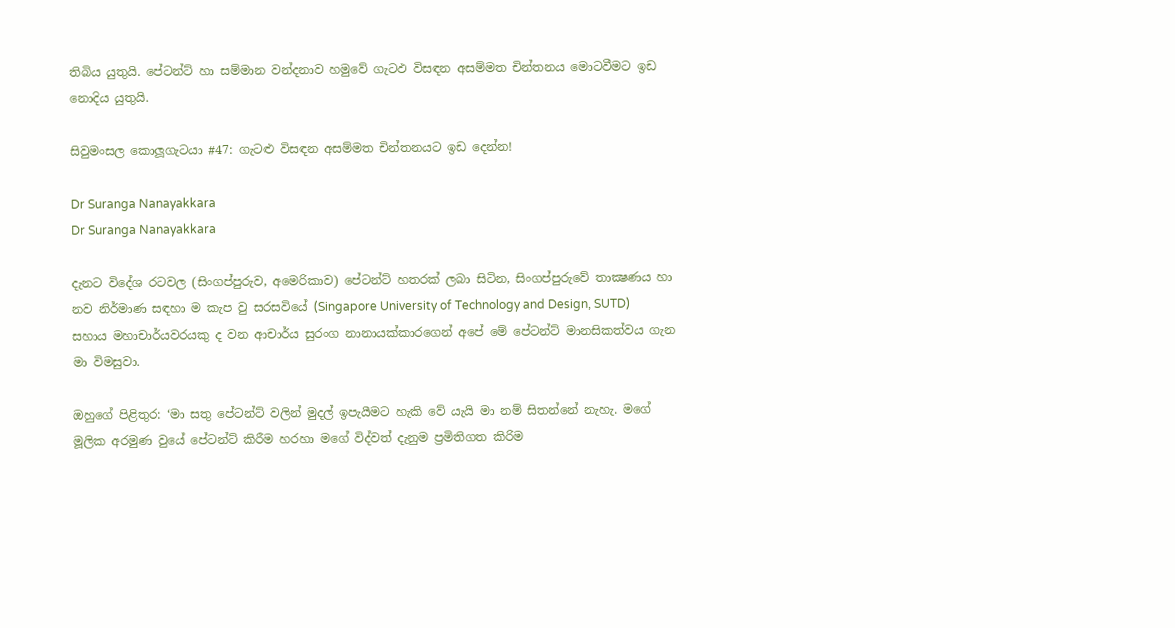තිබිය යුතුයි. පේටන්ට් හා සම්මාන වන්දනාව හමුවේ ගැටඵ විසඳන අසම්මත චින්තනය මොටවීමට ඉඩ නොදිය යුතුයි.

සිවුමංසල කොලූගැටයා #47: ගැටළු විසඳන අසම්මත චින්තනයට ඉඩ දෙන්න!

Dr Suranga Nanayakkara
Dr Suranga Nanayakkara

දැනට විදේශ රටවල (සිංගප්පුරුව, අමෙරිකාව) පේටන්ට් හතරක් ලබා සිටින, සිංගප්පුරුවේ තාක්‍ෂණය හා නව නිර්මාණ සඳහා ම කැප වු සරසවියේ (Singapore University of Technology and Design, SUTD) සහාය මහාචාර්යවරයකු ද වන ආචාර්ය සුරංග නානායක්කාරගෙන් අපේ මේ පේටන්ට් මානසිකත්වය ගැන මා විමසුවා.

ඔහුගේ පිළිතුර: ‘මා සතු පේටන්ට් වලින් මුදල් ඉපැයීමට හැකි වේ යැයි මා නම් සිතන්නේ නැහැ. මගේ මූලික අරමුණ වුයේ පේටන්ට් කිරීම හරහා මගේ විද්වත් දැනුම ප්‍රමිතිගත කිරිම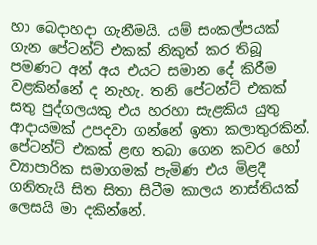හා බෙදාහදා ගැනීමයි. යම් සංකල්පයක් ගැන පේටන්ට් එකක් නිකුත් කර තිබූ පමණට අන් අය එයට සමාන දේ කිරීම වළකින්නේ ද නැහැ. තනි පේටන්ට් එකක් සතු පුද්ගලයකු එය හරහා සැළකිය යුතු ආදායමක් උපදවා ගන්නේ ඉතා කලාතුරකින්. පේටන්ට් එකක් ළඟ තබා ගෙන කවර හෝ ව්‍යාපාරික සමාගමක් පැමිණ එය මිළදී ගනිතැයි සිත සිතා සිටීම කාලය නාස්තියක් ලෙසයි මා දකින්නේ.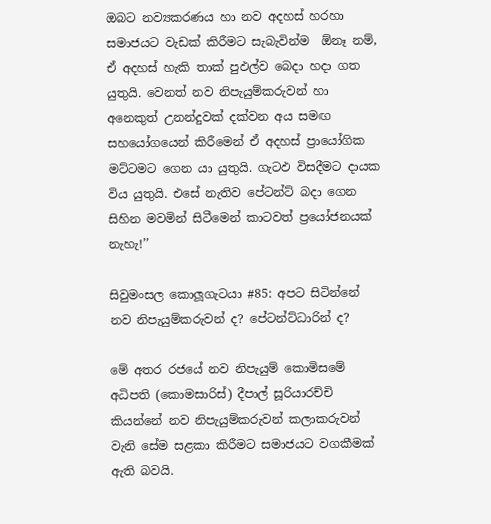ඔබට නව්‍යකරණය හා නව අදහස් හරහා සමාජයට වැඩක් කිරීමට සැබැවින්ම  ඕනෑ නම්, ඒ අදහස් හැකි තාක් පුඵල්ව බෙදා හදා ගත යුතුයි. වෙනත් නව නිපැයුම්කරුවන් හා අනෙකුත් උනන්දුවක් දක්වන අය සමඟ සහයෝගයෙන් කිරීමෙන් ඒ අදහස් ප්‍රායෝගික මට්ටමට ගෙන යා යුතුයි. ගැටඵ විසදීමට දායක විය යුතුයි. එසේ නැතිව පේටන්ට් බදා ගෙන සිහින මවමින් සිටීමෙන් කාටවත් ප්‍රයෝජනයක් නැහැ!’’

සිවුමංසල කොලූගැටයා #85: අපට සිටින්නේ නව නිපැයුම්කරුවන් ද? පේටන්ට්ධාරින් ද?

මේ අතර රජයේ නව නිපැයුම් කොමිසමේ අධිපති (කොමසාරිස්) දීපාල් සූරියාරච්චි කියන්නේ නව නිපැයුම්කරුවන් කලාකරුවන් වැනි සේම සළකා කිරීමට සමාජයට වගකීමක් ඇති බවයි.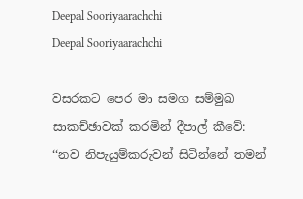Deepal Sooriyaarachchi
Deepal Sooriyaarachchi

වසරකට පෙර මා සමග සම්මුඛ සාකච්ඡාවක් කරමින් දීපාල් කීවේ: ‘‘නව නිපැයුම්කරුවන් සිටින්නේ තමන්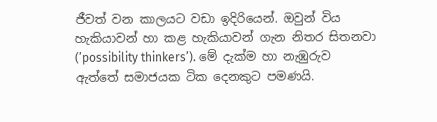ජීවත් වන කාලයට වඩා ඉදිරියෙන්. ඔවුන් විය හැකියාවන් හා කළ හැකියාවන් ගැන නිතර සිතනවා (’possibility thinkers’). මේ දැක්ම හා නැඹුරුව ඇත්තේ සමාජයක ටික දෙනකුට පමණයි.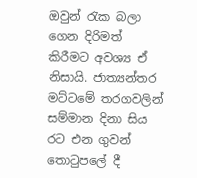ඔවුන් රැක බලා ගෙන දිරිමත් කිරීමට අවශ්‍ය ඒ නිසායි. ජාත්‍යන්තර මට්ටමේ තරගවලින් සම්මාන දිනා සිය රට එන ගුවන් තොටුපලේ දී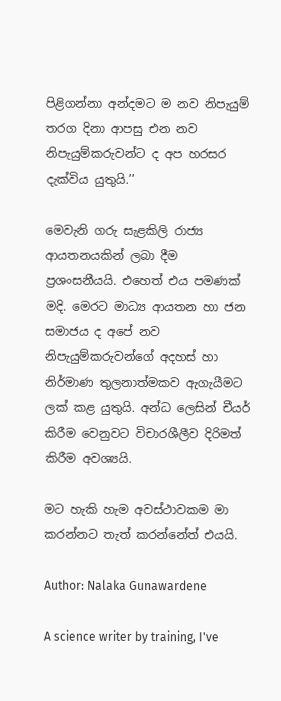පිළිගන්නා අන්දමට ම නව නිපැයුම් තරග දිනා ආපසු එන නව නිපැයුම්කරුවන්ට ද අප හරසර දැක්විය යුතුයි.’’

මෙවැනි ගරු සැළකිලි රාජ්‍ය ආයතනයකින් ලබා දීම ප්‍රශංසනීයයි. එහෙත් එය පමණක් මදි. මෙරට මාධ්‍ය ආයතන හා ජන සමාජය ද අපේ නව නිපැයුම්කරුවන්ගේ අදහස් හා නිර්මාණ තුලනාත්මකව ඇගැයීමට ලක් කළ යුතුයි. අන්ධ ලෙසින් චීයර් කිරීම වෙනුවට විචාරශීලීව දිරිමත් කිරීම අවශ්‍යයි.

මට හැකි හැම අවස්ථාවකම මා කරන්නට තැත් කරන්නේත් එයයි.

Author: Nalaka Gunawardene

A science writer by training, I've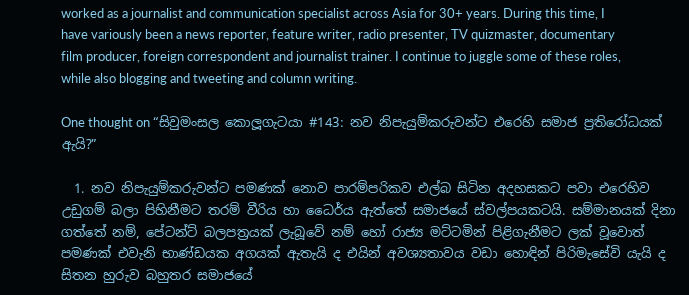worked as a journalist and communication specialist across Asia for 30+ years. During this time, I have variously been a news reporter, feature writer, radio presenter, TV quizmaster, documentary film producer, foreign correspondent and journalist trainer. I continue to juggle some of these roles, while also blogging and tweeting and column writing.

One thought on “සිවුමංසල කොලූගැටයා #143: නව නිපැයුම්කරුවන්ට එරෙහි සමාජ ප්‍රතිරෝධයක් ඇයි?”

  1. නව නිපැයුම්කරුවන්ට පමණක් නොව පාරම්පරිකව එල්බ සිටින අදහසකට පවා එරෙහිව උඩුගම් බලා පිහිනීමට තරම් වීරිය හා ධෛර්ය ඇත්තේ සමාජයේ ස්වල්පයකටයි. සම්මානයක් දිනා ගත්තේ නම්, පේටන්ට් බලපත්‍රයක් ලැබූවේ නම් හෝ රාජ්‍ය මට්ටමින් පිළිගැනීමට ලක් වූවොත් පමණක් එවැනි භාණ්ඩයක අගයක් ඇතැයි ද එයින් අවශ්‍යතාවය වඩා හොඳින් පිරිමැසේවි යැයි ද සිතන හුරුව බහුතර සමාජයේ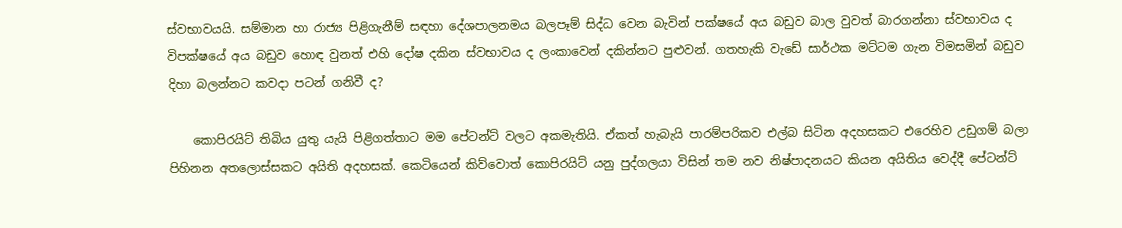ස්වභාවයයි. සම්මාන හා රාජ්‍ය පිළිගැනීම් සඳහා දේශපාලනමය බලපෑම් සිද්ධ වෙන බැවින් පක්ෂයේ අය බඩුව බාල වුවත් බාරගන්නා ස්වභාවය ද විපක්ෂයේ අය බඩුව හොඳ වුනත් එහි දෝෂ දකින ස්වභාවය ද ලංකාවෙන් දකින්නට පුළුවන්. ගතහැකි වැඩේ සාර්ථක මට්ටම ගැන විමසමින් බඩුව දිහා බලන්නට කවදා පටන් ගනිවී ද?

    කොපිරයිට් තිබිය යුතු යැයි පිළිගත්තාට මම පේටන්ට් වලට අකමැතියි. ඒකත් හැබැයි පාරම්පරිකව එල්බ සිටින අදහසකට එරෙහිව උඩුගම් බලා පිහිනන අතලොස්සකට අයිති අදහසක්. කෙටියෙන් කිව්වොත් කොපිරයිට් යනු පුද්ගලයා විසින් තම නව නිෂ්පාදනයට කියන අයිතිය වෙද්දී පේටන්ට්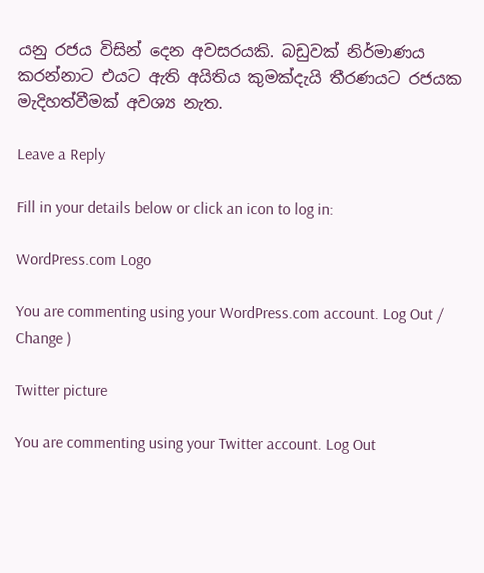යනු රජය විසින් දෙන අවසරයකි. බඩුවක් නිර්මාණය කරන්නාට එයට ඇති අයිතිය කුමක්දැයි තීරණයට රජයක මැදිහත්වීමක් අවශ්‍ය නැත.

Leave a Reply

Fill in your details below or click an icon to log in:

WordPress.com Logo

You are commenting using your WordPress.com account. Log Out /  Change )

Twitter picture

You are commenting using your Twitter account. Log Out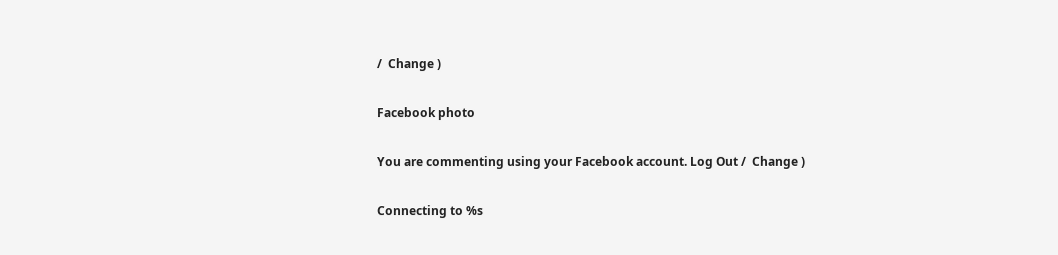/  Change )

Facebook photo

You are commenting using your Facebook account. Log Out /  Change )

Connecting to %s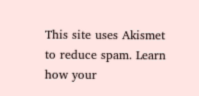This site uses Akismet to reduce spam. Learn how your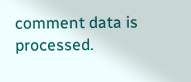comment data is processed.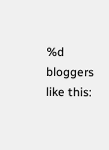%d bloggers like this: